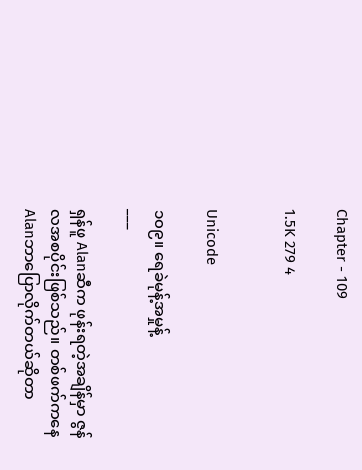Chapter - 109

1.5K 279 4


Unicode

၁၀၉။ ရေခဲမုန့်အမှုန့်
___

ရှန်ဖူ Alanဆီက ဖုန်းရတဲ့အချိန်မှာ ဇွန်လအစပိုင်းဖြစ်သည်။ တစ်ဖက်ကနေ Alanဘာပြောလိုက်တယ်ဆိုတာ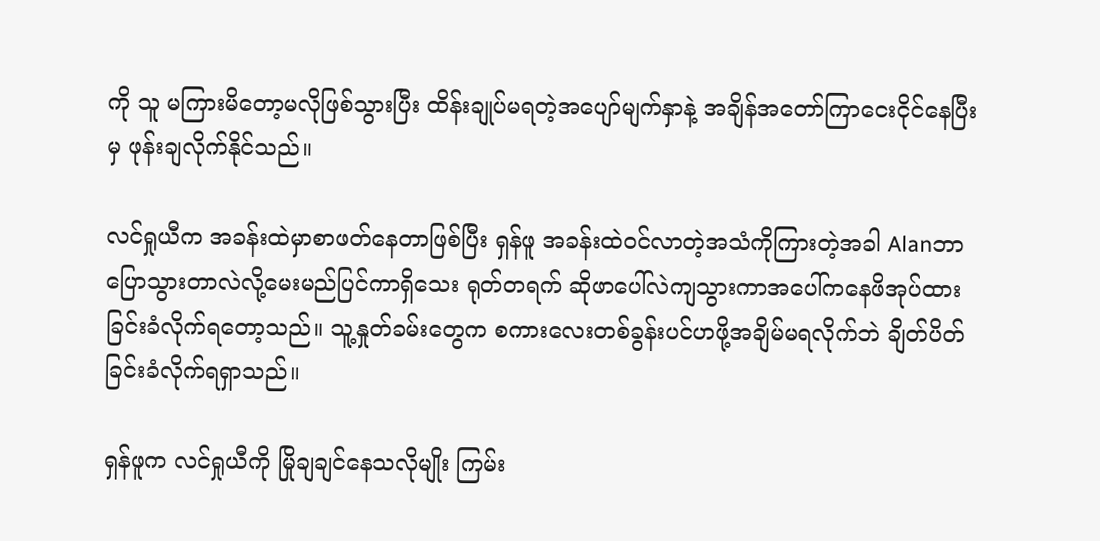ကို သူ မကြားမိတော့မလိုဖြစ်သွားပြီး ထိန်းချုပ်မရတဲ့အ‌ပျော်မျက်နှာနဲ့ အချိန်အတော်ကြာငေးငိုင်နေပြီးမှ ဖုန်းချလိုက်နိုင်သည်။

လင်ရှုယီက အခန်းထဲမှာစာဖတ်နေတာဖြစ်ပြီး ရှန်ဖူ အခန်းထဲဝင်လာတဲ့အသံကိုကြားတဲ့အခါ Alanဘာပြောသွားတာလဲ‌လို့မေးမည်ပြင်ကာရှိသေး ရုတ်တရက် ဆိုဖာပေါ်လဲကျသွားကာအပေါ်ကနေဖိအုပ်ထားခြင်းခံလိုက်ရတော့သည်။ သူ့နှုတ်ခမ်းတွေက စကားလေးတစ်ခွန်းပင်ဟဖို့အချိမ်မရလိုက်ဘဲ ချိတ်ပိတ်ခြင်းခံလိုက်ရရှာသည်။

ရှန်ဖူက လင်ရှုယီကို မြိုချချင်နေသလိုမျိုး ကြမ်း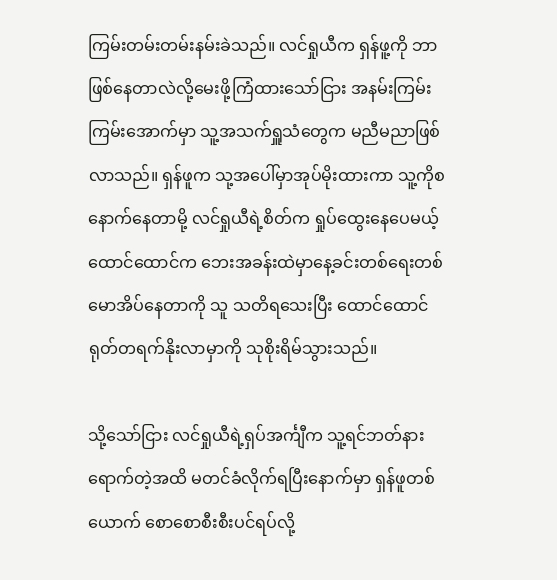ကြမ်းတမ်းတမ်းနမ်းခဲသည်။ လင်ရှုယီက ရှန်ဖူ့ကို ဘာဖြစ်နေတာလဲလို့မေးဖို့ကြံထားသော်ငြား အနမ်းကြမ်းကြမ်းအောက်မှာ သူ့အသက်ရှူသံတွေက မညီမညာဖြစ်လာသည်။ ရှန်ဖူက သု့အပေါ်မှာအုပ်မိုးထားကာ သူ့ကိုစနောက်နေတာမို့ လင်ရှုယီရဲ့စိတ်က ရှုပ်ထွေးနေပေမယ့် ထောင်ထောင်က ဘေးအခန်းထဲမှာနေ့ခင်းတစ်ရေးတစ်မောအိပ်နေတာကို သူ သတိရသေးပြီး ထောင်ထောင်ရုတ်တရက်နိုးလာမှာကို သုစိုးရိမ်သွားသည်။

သို့သော်ငြား လင်ရှုယီရဲ့ရှပ်အင်္ကျီက သူ့ရင်ဘတ်နားရောက်တဲ့အထိ မတင်ခံလိုက်ရပြီးနောက်မှာ ရှန်ဖူတစ်ယောက် စောစောစီးစီးပင်ရပ်လို့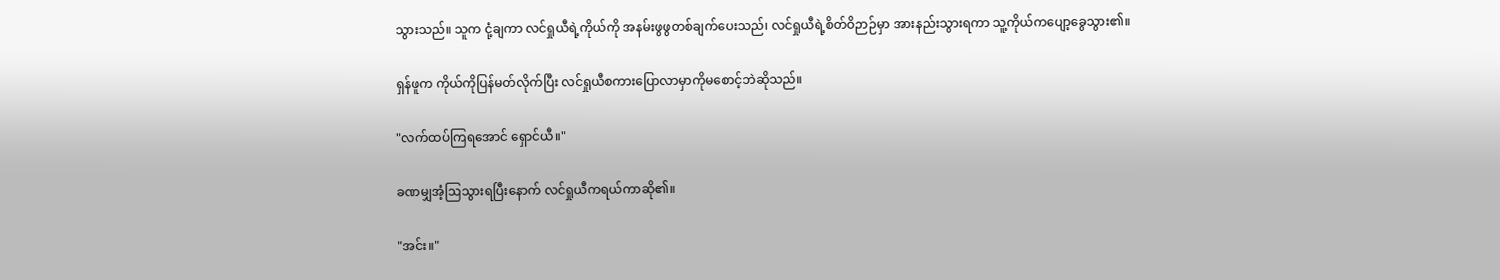သွားသည်။ သူက ငုံ့ချကာ လင်ရှုယီရဲ့ကိုယ်ကို အနမ်းဖွဖွတစ်ချက်ပေးသည်၊ လင်ရှုယီရဲ့စိတ်ဝိဉာဉ်မှာ အားနည်းသွားရကာ သူ့ကိုယ်ကပျော့ခွေသွား၏။

ရှန်ဖူက ကိုယ်ကိုပြန်မတ်လိုက်ပြီး လင်ရှုယီစကားပြောလာမှာကိုမစောင့်ဘဲဆိုသည်။

"လက်ထပ်ကြရအောင် ရှောင်ယီ။"

ခဏမျှအံ့ဩသွားရပြီးနောက် လင်ရှုယီကရယ်ကာဆို၏။

"အင်း။"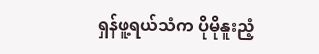ရှန်ဖူ့ရယ်သံက ပိုမိုနူးညံ့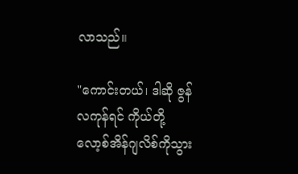လာသည်။

"ကောင်းတယ်၊ ဒါဆို ဇွန်လကုန်ရင် ကိုယ်တို့ လော့စ်အိန်ဂျလိစ်ကိုသွား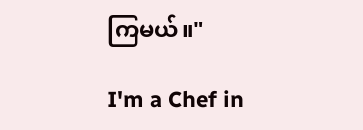ကြမယ်။"

I'm a Chef in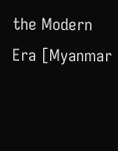the Modern Era [Myanmar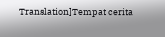Translation]Tempat cerita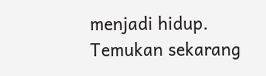menjadi hidup. Temukan sekarang